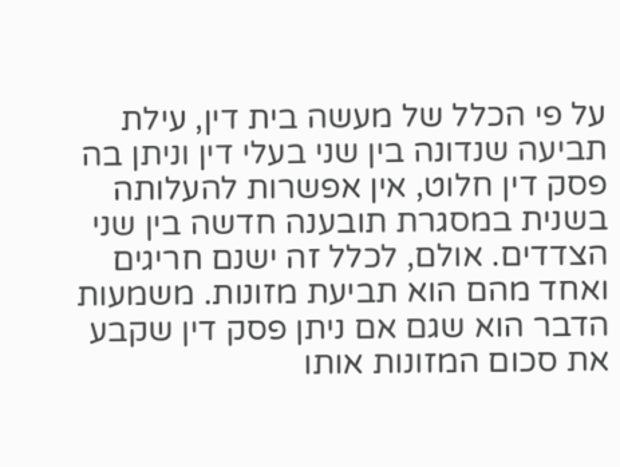על פי הכלל של מעשה בית דין, עילת תביעה שנדונה בין שני בעלי דין וניתן בה פסק דין חלוט, אין אפשרות להעלותה בשנית במסגרת תובענה חדשה בין שני הצדדים. אולם, לכלל זה ישנם חריגים ואחד מהם הוא תביעת מזונות. משמעות הדבר הוא שגם אם ניתן פסק דין שקבע את סכום המזונות אותו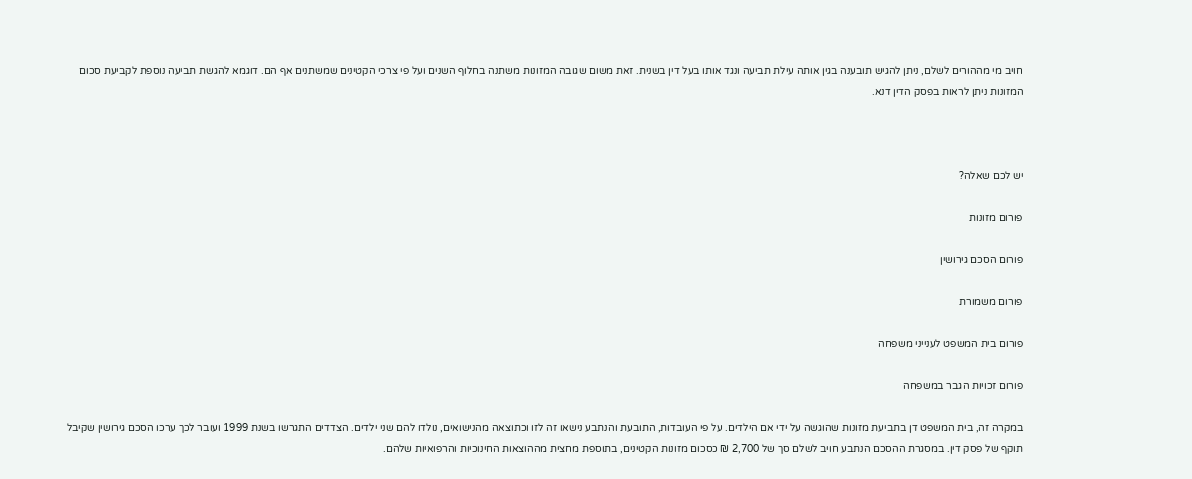חויב מי מההורים לשלם, ניתן להגיש תובענה בגין אותה עילת תביעה ונגד אותו בעל דין בשנית. זאת משום שגובה המזונות משתנה בחלוף השנים ועל פי צרכי הקטינים שמשתנים אף הם. דוגמא להגשת תביעה נוספת לקביעת סכום המזונות ניתן לראות בפסק הדין דנא.



יש לכם שאלה?

פורום מזונות

פורום הסכם גירושין

פורום משמורת

פורום בית המשפט לענייני משפחה

פורום זכויות הגבר במשפחה

במקרה זה, בית המשפט דן בתביעת מזונות שהוגשה על ידי אם הילדים. על פי העובדות, התובעת והנתבע נישאו זה לזו וכתוצאה מהנישואים, נולדו להם שני ילדים. הצדדים התגרשו בשנת 1999 ועובר לכך ערכו הסכם גירושין שקיבל תוקף של פסק דין. במסגרת ההסכם הנתבע חויב לשלם סך של 2,700 ₪ כסכום מזונות הקטינים, בתוספת מחצית מההוצאות החינוכיות והרפואיות שלהם.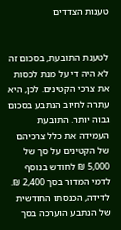טענות הצדדים


לטענת התובעת, בסכום זה לא היה די על מנת לכסות את צרכי הקטינים. לכן, היא עתרה לחיוב הנתבע בסכום גבוה יותר. התובעת העמידה את כלל צרכיהם של הקטינים על סך של 5,000 ₪ לחודש בנוסף לדמי המדור בסך 2,400 ₪. לדידה, הכנסתו החודשית של הנתבע הוערכה בסך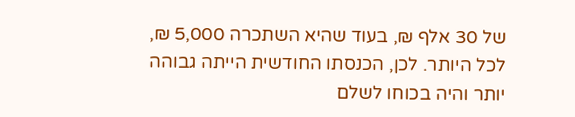של 30 אלף ₪, בעוד שהיא השתכרה 5,000 ₪, לכל היותר. לכן, הכנסתו החודשית הייתה גבוהה יותר והיה בכוחו לשלם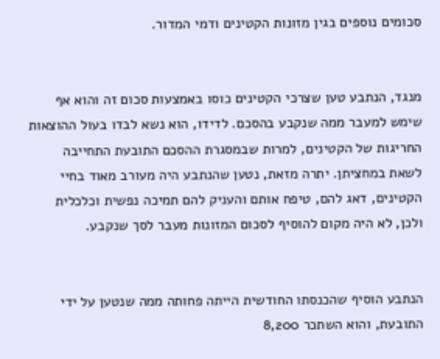סכומים נוספים בגין מזונות הקטינים ודמי המדור.


מנגד, הנתבע טען שצרכי הקטינים כוסו באמצעות סכום זה והוא אף שימש למעבר ממה שנקבע בהסכם. לדידו, הוא נשא לבדו בעול ההוצאות החריגות של הקטינים, למרות שבמסגרת ההסכם התובעת התחייבה לשאת במחציתן. יתרה מזאת, נטען שהנתבע היה מעורב מאוד בחיי הקטינים, דאג להם, טיפח אותם והעניק להם תמיכה נפשית וכלכלית ולכן, לא היה מקום להוסיף לסכום המזונות מעבר לסך שנקבע.


הנתבע הוסיף שהכנסתו החודשית הייתה פחותה ממה שנטען על ידי התובעת, והוא השתכר 8,200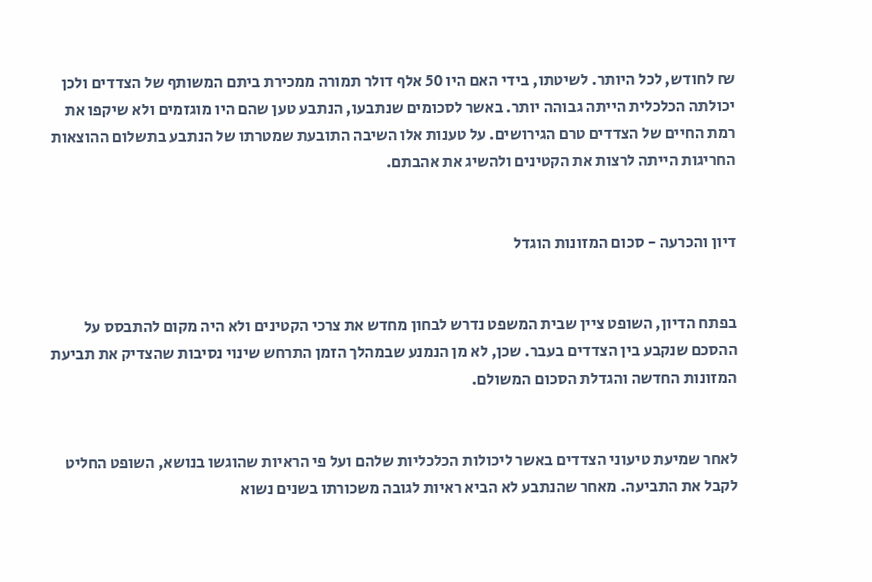₪ לחודש, לכל היותר. לשיטתו, בידי האם היו 50 אלף דולר תמורה ממכירת ביתם המשותף של הצדדים ולכן יכולתה הכלכלית הייתה גבוהה יותר. באשר לסכומים שנתבעו, הנתבע טען שהם היו מוגזמים ולא שיקפו את רמת החיים של הצדדים טרם הגירושים. על טענות אלו השיבה התובעת שמטרתו של הנתבע בתשלום ההוצאות החריגות הייתה לרצות את הקטינים ולהשיג את אהבתם.


דיון והכרעה - סכום המזונות הוגדל


בפתח הדיון, השופט ציין שבית המשפט נדרש לבחון מחדש את צרכי הקטינים ולא היה מקום להתבסס על ההסכם שנקבע בין הצדדים בעבר. שכן, לא מן הנמנע שבמהלך הזמן התרחש שינוי נסיבות שהצדיק את תביעת המזונות החדשה והגדלת הסכום המשולם.


לאחר שמיעת טיעוני הצדדים באשר ליכולות הכלכליות שלהם ועל פי הראיות שהוגשו בנושא, השופט החליט לקבל את התביעה. מאחר שהנתבע לא הביא ראיות לגובה משכורתו בשנים נשוא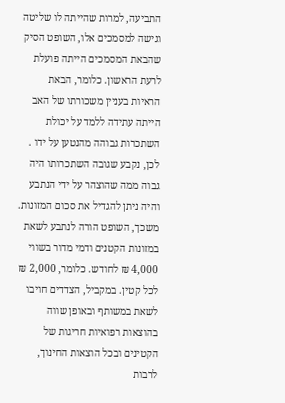התביעה, למרות שהייתה לו שליטה וגישה למסמכים אלו, השופט הסיק שהבאת המסמכים הייתה פועלת לרעת הראשון. כלומר, הבאת הראיות בעניין משכורתו של האב הייתה עתידה ללמד על יכולת השתכרות גבוהה מהנטען על ידו . לכן, נקבע שגובה השתכרותו היה גבוה ממה שהוצהר על ידי הנתבע והיה ניתן להגדיל את סכום המזונות. משכך, השופט הורה לנתבע לשאת במזונות הקטנים ודמי מדור בשווי 4,000 ₪ לחודש. כלומר, 2,000 ₪ לכל קטין. במקביל, הצדדים חויבו לשאת במשותף ובאופן שווה בהוצאות רפואיות חריגות של הקטינים ובכל הוצאות החינוך, לרבות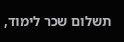תשלום שכר לימוד,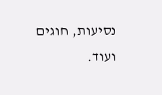נסיעות, חוגים ועוד.